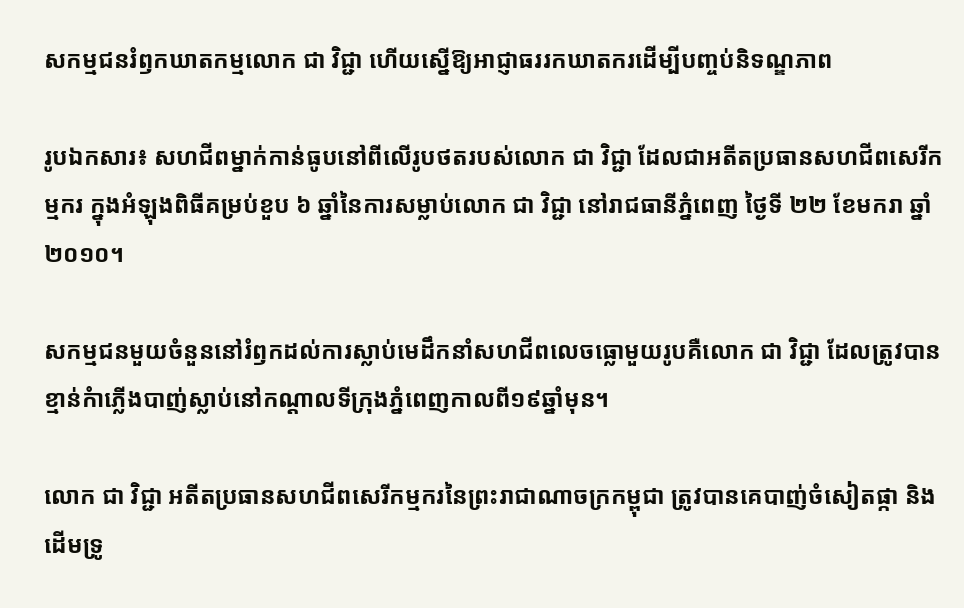សកម្មជនរំឭកឃាតកម្មលោក ជា វិជ្ជា ហើយស្នើឱ្យអាជ្ញាធររកឃាតករដើម្បីបញ្ចប់និទណ្ឌភាព

រូបឯកសារ៖ សហជីពម្នាក់កាន់ធូបនៅពីលើរូបថតរបស់លោក ជា វិជ្ជា ដែលជាអតីតប្រធានសហជីពសេរីកម្មករ ក្នុងអំឡុងពិធីគម្រប់ខួប ៦ ឆ្នាំនៃការសម្លាប់លោក ជា វិជ្ជា នៅរាជធានីភ្នំពេញ ថ្ងៃទី ២២ ខែមករា ឆ្នាំ ២០១០។

សកម្មជនមួយចំនួននៅរំឭកដល់ការស្លាប់មេដឹកនាំសហជីពលេចធ្លោមួយរូបគឺលោក ជា វិជ្ជា ដែលត្រូវបានខ្មាន់កំាភ្លើងបាញ់ស្លាប់នៅកណ្តាលទីក្រុងភ្នំពេញកាលពី១៩ឆ្នាំមុន។

លោក ជា វិជ្ជា អតីតប្រធានសហជីពសេរីកម្មករនៃព្រះរាជាណាចក្រកម្ពុជា ត្រូវបានគេបាញ់ចំសៀតផ្កា និងដើមទ្រូ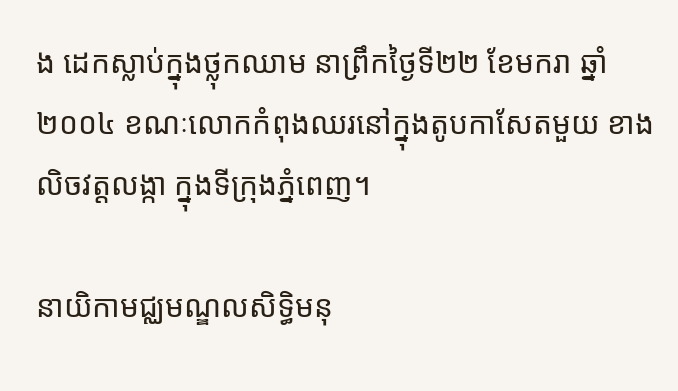ង ដេកស្លាប់ក្នុងថ្លុកឈាម នាព្រឹកថ្ងៃទី២២ ខែមករា ឆ្នាំ២០០៤ ខណៈលោកកំពុងឈរនៅក្នុងតូបកាសែតមួយ ខាងលិចវត្តលង្កា ក្នុងទីក្រុងភ្នំពេញ។

នាយិកាមជ្ឈមណ្ឌលសិទ្ធិមនុ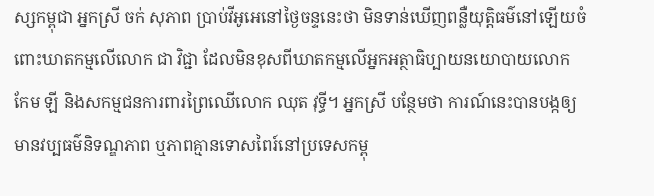ស្សកម្ពុជា អ្នកស្រី ចក់ សុភាព ប្រាប់វីអូអេនៅថ្ងៃចន្ទនេះថា មិនទាន់ឃើញពន្លឺយុត្តិធម៌នៅឡើយចំពោះឃាតកម្មលើលោក ជា វិជ្ជា ដែលមិនខុសពីឃាតកម្មលើអ្នកអត្ថាធិប្បាយនយោបាយលោក កែម ឡី និងសកម្មជនការពារព្រៃឈើលោក ឈុត វុទ្ធី។ អ្នកស្រី បន្ថែមថា ការណ៍នេះបានបង្កឲ្យមានវប្បធម៌និទណ្ឌភាព ឬភាពគ្មានទោសពៃរ៍នៅប្រទេសកម្ពុ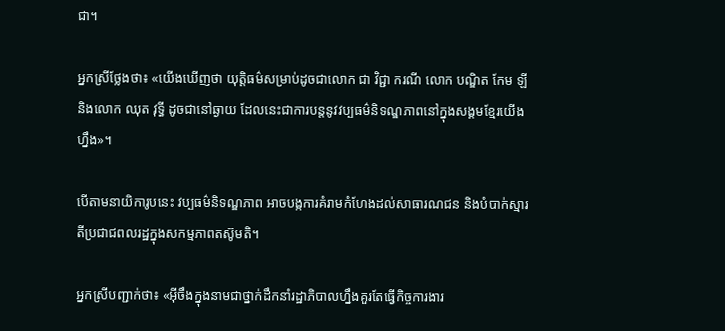ជា។

អ្នកស្រីថ្លែងថា៖ «យើងឃើញថា យុត្តិធម៌សម្រាប់ដូចជាលោក ជា វិជ្ជា ករណី លោក បណ្ឌិត កែម ឡី និងលោក ឈុត វុទ្ធី ដូចជានៅឆ្ងាយ ដែលនេះជាការបន្តនូវវប្បធម៌និទណ្ឌភាពនៅក្នុងសង្គមខ្មែរយើងហ្នឹង»។

បើតាមនាយិការូបនេះ វប្បធម៌និទណ្ឌភាព អាចបង្កការគំរាមកំហែងដល់សាធារណជន និងបំបាក់ស្មារតីប្រជាជពលរដ្ឋក្នុងសកម្មភាពតស៊ូមតិ។

អ្នកស្រីបញ្ជាក់ថា៖ «អ៊ីចឹងក្នុងនាមជាថ្នាក់ដឹកនាំរដ្ឋាភិបាលហ្នឹងគួរតែធ្វើកិច្ចការងារ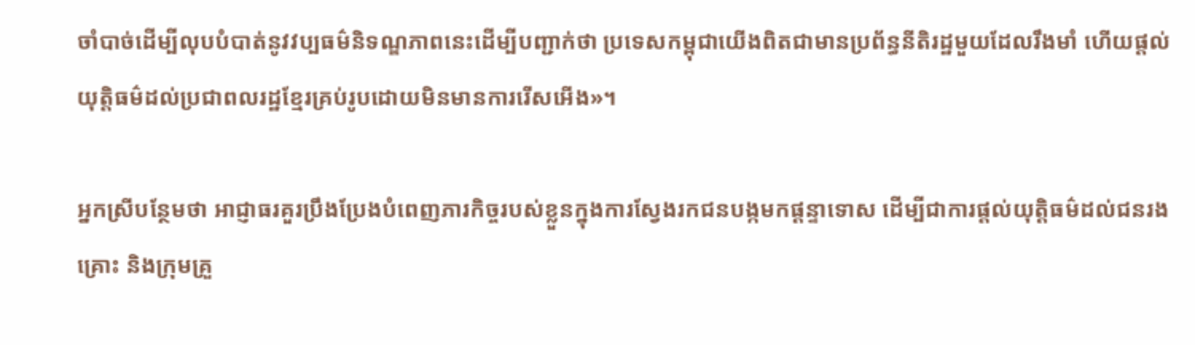ចាំបាច់ដើម្បីលុបបំបាត់នូវវប្បធម៌និទណ្ឌភាពនេះដើម្បីបញ្ជាក់ថា ប្រទេសកម្ពុជាយើងពិតជាមានប្រព័ន្ធនីតិរដ្ឋមួយដែលរឹងមាំ ហើយផ្តល់យុត្តិធម៌ដល់ប្រជាពលរដ្ឋខ្មែរគ្រប់រូបដោយមិនមានការរើសអើង»។

អ្នកស្រីបន្ថែមថា អាជ្ញាធរគួរប្រឹងប្រែងបំពេញភារកិច្ចរបស់ខ្លួនក្នុងការស្វែងរកជនបង្កមកផ្តន្ទាទោស ដើម្បីជាការផ្តល់យុត្តិធម៌ដល់ជនរងគ្រោះ និងក្រុមគ្រួ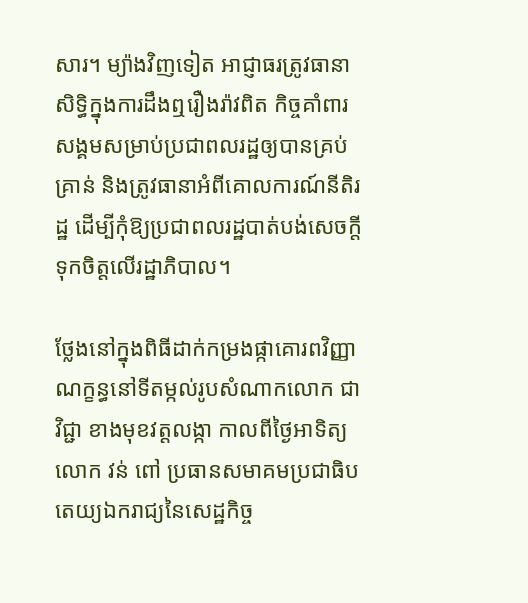សារ។ ម្យ៉ាងវិញទៀត អាជ្ញាធរត្រូវធានាសិទ្ធិក្នុងការដឹងឮរឿងរ៉ាវពិត កិច្ចគាំពារសង្គមសម្រាប់ប្រជាពលរដ្ឋឲ្យបានគ្រប់គ្រាន់ និងត្រូវធានាអំពីគោលការណ៍នីតិរដ្ឋ ដើម្បីកុំឱ្យប្រជាពលរដ្ឋបាត់បង់សេចក្តីទុកចិត្តលើរដ្ឋាភិបាល។

ថ្លែងនៅក្នុងពិធីដាក់កម្រងផ្កាគោរពវិញ្ញាណក្ខន្ធនៅទីតម្កល់រូបសំណាកលោក ជា វិជ្ជា ខាងមុខវត្តលង្កា កាលពីថ្ងៃអាទិត្យ លោក វន់ ពៅ ប្រធានសមាគមប្រជាធិបតេយ្យឯករាជ្យនៃសេដ្ឋកិច្ច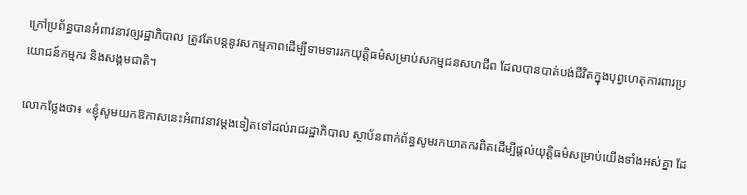ក្រៅប្រព័ន្ធបានអំពាវនាវឲ្យរដ្ឋាភិបាល ត្រូវតែបន្តនូវសកម្មភាពដើម្បីទាមទាររកយុត្តិធម៌សម្រាប់សកម្មជនសហជីព ដែលបានបាត់បង់ជីវិតក្នុងបុព្វហេតុការពារប្រយោជន៍កម្មករ និងសង្គមជាតិ។

លោកថ្លែងថា៖ «ខ្ញុំសូមយកឱកាសនេះអំពាវនាវម្តងទៀតទៅដល់រាជរដ្ឋាភិបាល ស្ថាប័នពាក់ព័ន្ធសូមរកឃាតករពិតដើម្បីផ្តល់យុត្តិធម៌សម្រាប់យើងទាំងអស់គ្នា ដែ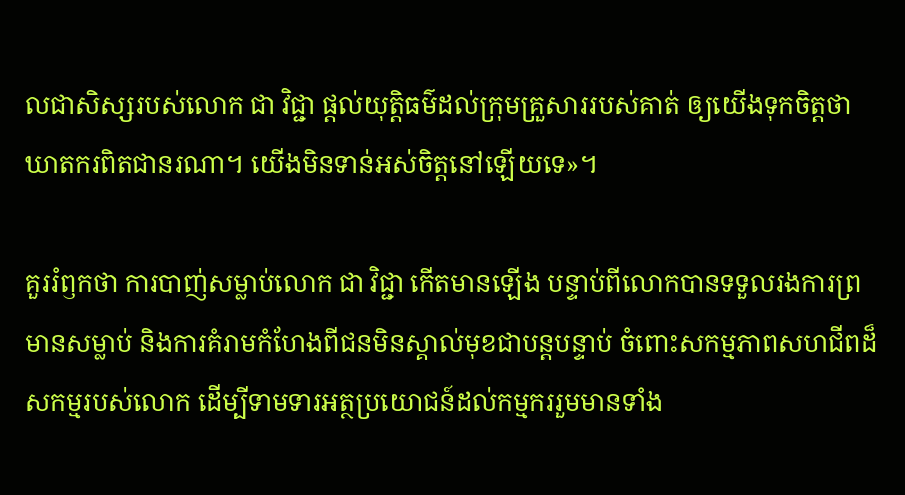លជាសិស្សរបស់លោក ជា វិជ្ជា ផ្តល់យុត្តិធម៌ដល់ក្រុមគ្រួសាររបស់គាត់ ឲ្យយើងទុកចិត្តថា ឃាតករពិតជានរណា។ យើងមិនទាន់អស់ចិត្តនៅឡើយទេ»។

គួររំឭកថា ការបាញ់សម្លាប់លោក ជា វិជ្ជា កើតមានឡើង បន្ទាប់ពីលោកបានទទួលរងការព្រមានសម្លាប់ និងការគំរាមកំហែងពីជនមិនស្គាល់មុខជាបន្តបន្ទាប់ ចំពោះសកម្មភាពសហជីពដ៏សកម្មរបស់លោក ដើម្បីទាមទារអត្ថប្រយោជន៍ដល់កម្មកររួមមានទាំង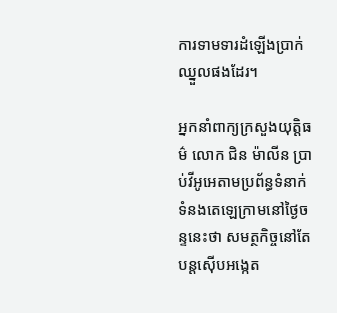ការទាមទារដំឡើងប្រាក់ឈ្នួលផងដែរ។

អ្នកនាំពាក្យក្រសួងយុត្តិធម៌ លោក ជិន ម៉ាលីន ប្រាប់វីអូអេតាមប្រព័ន្ធទំនាក់ទំនងតេឡេក្រាមនៅថ្ងៃចន្ទនេះថា សមត្ថកិច្ចនៅតែបន្តស៊ើបអង្កេត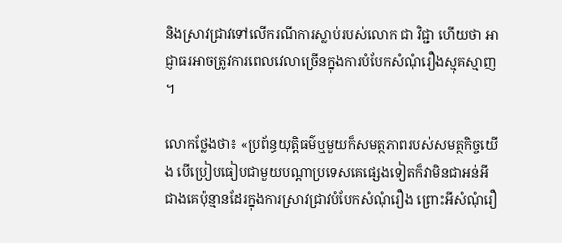និងស្រាវជ្រាវទៅលើករណីការស្លាប់របស់លោក ជា វិជ្ជា ហើយថា អាជ្ញាធរអាចត្រូវការពេលវេលាច្រើនក្នុងការបំបែកសំណុំរឿងស្មុគស្មាញ។

លោកថ្លែងថា៖ «ប្រព័ន្ធយុត្តិធម៌ឬមួយក៏សមត្ថភាពរបស់សមត្ថកិច្ចយើង បើប្រៀបធៀបជាមួយបណ្តាប្រទេសគេផ្សេងទៀតក៏វាមិនជាអន់អីជាងគេប៉ុន្មានដែរក្នុងការស្រាវជ្រាវបំបែកសំណុំរឿង ព្រោះអីសំណុំរឿ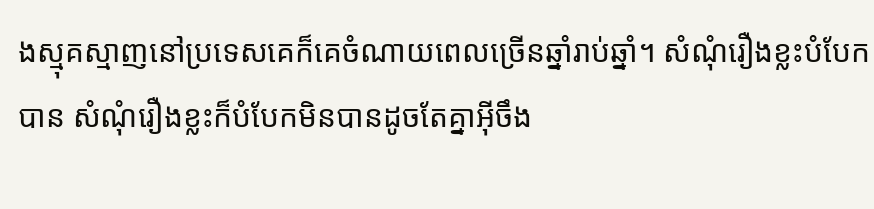ងស្មុគស្មាញនៅប្រទេសគេក៏គេចំណាយពេលច្រើនឆ្នាំរាប់ឆ្នាំ។ សំណុំរឿងខ្លះបំបែកបាន សំណុំរឿងខ្លះក៏បំបែកមិនបានដូចតែគ្នាអ៊ីចឹង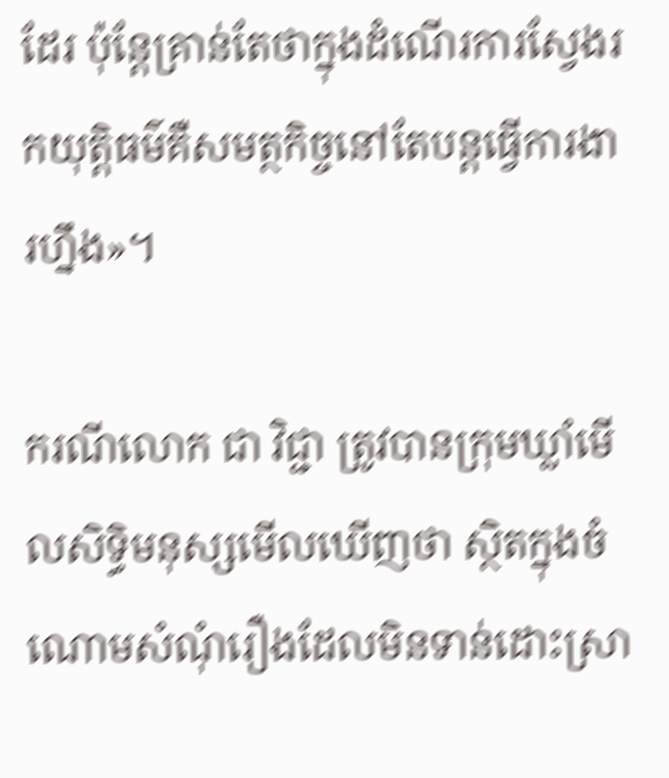ដែរ ប៉ុន្តែគ្រាន់តែថាក្នុងដំណើរការស្វែងរកយុត្តិធម៌គឺសមត្ថកិច្ចនៅតែបន្តធ្វើការងារហ្នឹង»។

ករណីលោក ជា វិជ្ជា ត្រូវបានក្រុមឃ្លាំមើលសិទ្ធិមនុស្សមើលឃើញថា ស្ថិតក្នុងចំណោមសំណុំរឿងដែលមិនទាន់ដោះស្រា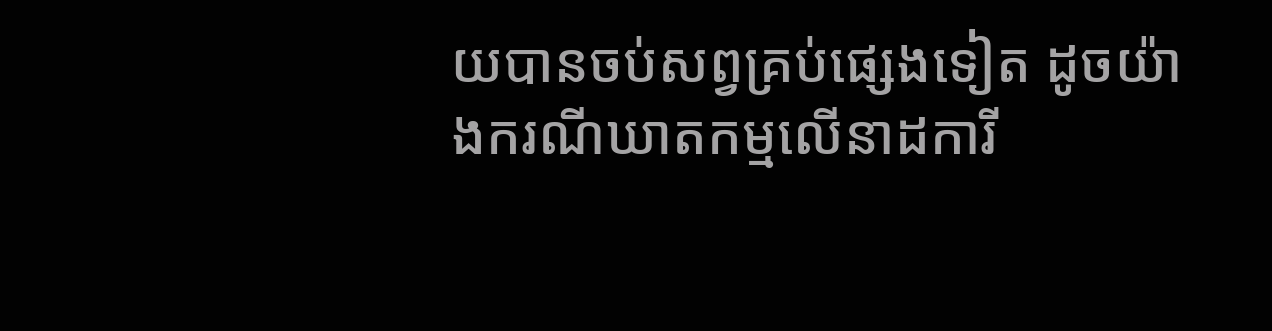យបានចប់សព្វគ្រប់ផ្សេងទៀត ដូចយ៉ាងករណីឃាតកម្មលើនាដការី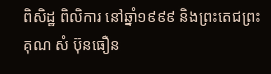ពិសិដ្ឋ ពិលិការ នៅឆ្នាំ១៩៩៩ និងព្រះតេជព្រះគុណ សំ ប៊ុនធឿន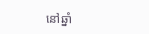នៅឆ្នាំ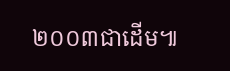២០០៣ជាដើម៕